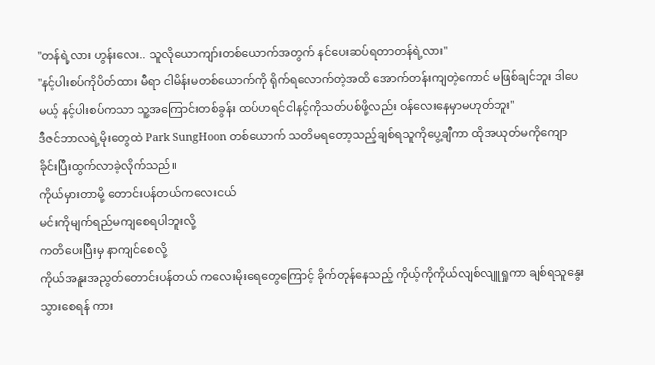"တန်ရဲ့လား ဟွန်းလေး.. သူလိုယောကျာ်းတစ်ယောက်အတွက် နင်ပေးဆပ်ရတာတန်ရဲ့လား"
"နင့်ပါးစပ်ကိုပိတ်ထား မီရာ ငါမိန်းမတစ်ယောက်ကို ရိုက်ရလောက်တဲ့အထိ အောက်တန်းကျတဲ့ကောင် မဖြစ်ချင်ဘူး ဒါပေမယ့် နင့်ပါးစပ်ကသာ သူ့အကြောင်းတစ်ခွန်း ထပ်ဟရင်ငါနင့်ကိုသတ်ပစ်ဖို့လည်း ဝန်လေးနေမှာမဟုတ်ဘူး"
ဒီဇင်ဘာလရဲ့မိုးတွေထဲ Park SungHoon တစ်ယောက် သတိမရတော့သည့်ချစ်ရသူကိုပွေ့ချီကာ ထိုအယုတ်မကိုကျောခိုင်းပြီးထွက်လာခဲ့လိုက်သည်။
ကိုယ်မှားတာမို့ တောင်းပန်တယ်ကလေးငယ်
မင်းကိုမျက်ရည်မကျစေရပါဘူးလို့
ကတိပေးပြီးမှ နာကျင်စေလို့
ကိုယ်အနူးအညွတ်တောင်းပန်တယ် ကလေးမိုးရေတွေကြောင့် ခိုက်တုန်နေသည့် ကိုယ့်ကိုကိုယ်လျစ်လျူရှုကာ ချစ်ရသူနွေးသွားစေရန် ကား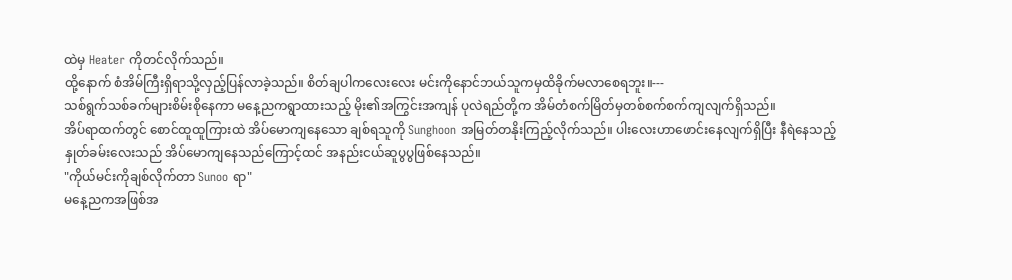ထဲမှ Heater ကိုတင်လိုက်သည်။
ထို့နောက် စံအိမ်ကြီးရှိရာသို့လှည့်ပြန်လာခဲ့သည်။ စိတ်ချပါကလေးလေး မင်းကိုနောင်ဘယ်သူကမှထိခိုက်မလာစေရဘူး။---
သစ်ရွက်သစ်ခက်များစိမ်းစိုနေကာ မနေ့ညကရွာထားသည့် မိုး၏အကြွင်းအကျန် ပုလဲရည်တို့က အိမ်တံစက်မြိတ်မှတစ်စက်စက်ကျလျက်ရှိသည်။
အိပ်ရာထက်တွင် စောင်ထူထူကြားထဲ အိပ်မောကျနေသော ချစ်ရသူကို Sunghoon အမြတ်တနိုးကြည့်လိုက်သည်။ ပါးလေးဟာဖောင်းနေလျက်ရှိပြီး နီရဲနေသည့် နှုတ်ခမ်းလေးသည် အိပ်မောကျနေသည်ကြောင့်ထင် အနည်းငယ်ဆူပွပွဖြစ်နေသည်။
"ကိုယ်မင်းကိုချစ်လိုက်တာ Sunoo ရာ"
မနေ့ညကအဖြစ်အ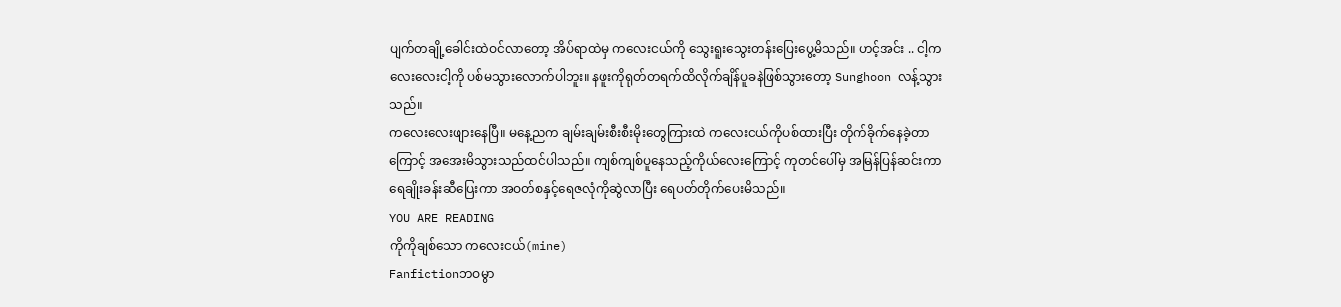ပျက်တချို့ခေါင်းထဲဝင်လာတော့ အိပ်ရာထဲမှ ကလေးငယ်ကို သွေးရူးသွေးတန်းပြေးပွေ့မိသည်။ ဟင့်အင်း .. ငါ့ကလေးလေးငါ့ကို ပစ်မသွားလောက်ပါဘူး။ နဖူးကိုရုတ်တရက်ထိလိုက်ချိန်ပူခနဲဖြစ်သွားတော့ Sunghoon လန့်သွားသည်။
ကလေးလေးဖျားနေပြီ။ မနေ့ညက ချမ်းချမ်းစီးစီးမိုးတွေကြားထဲ ကလေးငယ်ကိုပစ်ထားပြီး တိုက်ခိုက်နေခဲ့တာကြောင့် အအေးမိသွားသည်ထင်ပါသည်။ ကျစ်ကျစ်ပူနေသည့်ကိုယ်လေးကြောင့် ကုတင်ပေါ်မှ အမြန်ပြန်ဆင်းကာ ရေချိုးခန်းဆီပြေးကာ အဝတ်စနှင့်ရေဇလုံကိုဆွဲလာပြီး ရေပတ်တိုက်ပေးမိသည်။
YOU ARE READING
ကိုကိုချစ်သော ကလေးငယ်(mine)
Fanfictionဘဝမွာ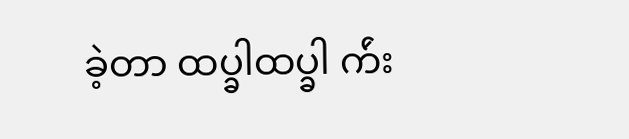ခဲ့တာ ထပ္ခါထပ္ခါ က်ဴး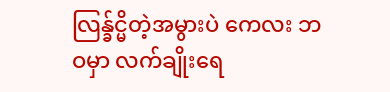လြန္ခ်င္မိတဲ့အမွားပဲ ကေလး ဘဝမှာ လက်ချိုးရေ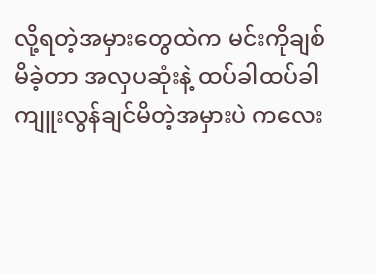လို့ရတဲ့အမှားတွေထဲက မင်းကိုချစ်မိခဲ့တာ အလှပဆုံးနဲ့ ထပ်ခါထပ်ခါ ကျူးလွန်ချင်မိတဲ့အမှားပဲ ကလေး